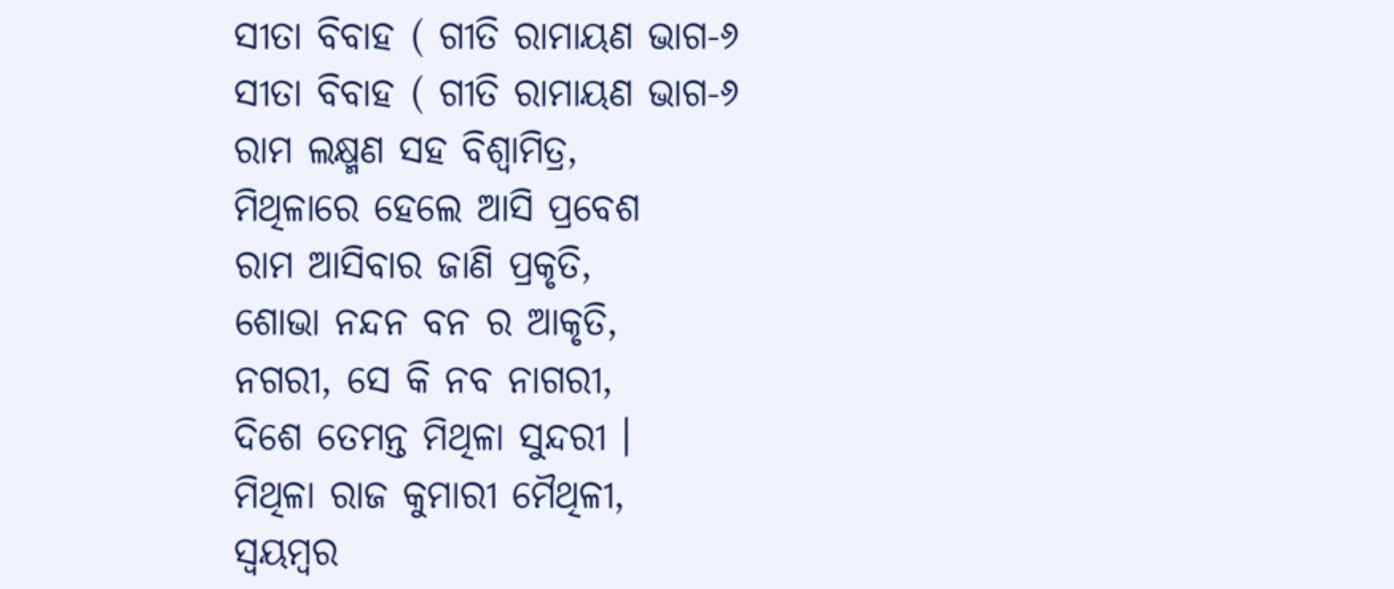ସୀତା ବିବାହ ( ଗୀତି ରାମାୟଣ ଭାଗ-୬
ସୀତା ବିବାହ ( ଗୀତି ରାମାୟଣ ଭାଗ-୬
ରାମ ଲକ୍ଷ୍ମଣ ସହ ବିଶ୍ଵାମିତ୍ର,
ମିଥିଳାରେ ହେଲେ ଆସି ପ୍ରବେଶ
ରାମ ଆସିବାର ଜାଣି ପ୍ରକୃତି,
ଶୋଭା ନନ୍ଦନ ବନ ର ଆକୃତି,
ନଗରୀ, ସେ କି ନବ ନାଗରୀ,
ଦିଶେ ତେମନ୍ତ ମିଥିଳା ସୁନ୍ଦରୀ ।
ମିଥିଳା ରାଜ କୁମାରୀ ମୈଥିଳୀ,
ସ୍ଵୟମ୍ଵର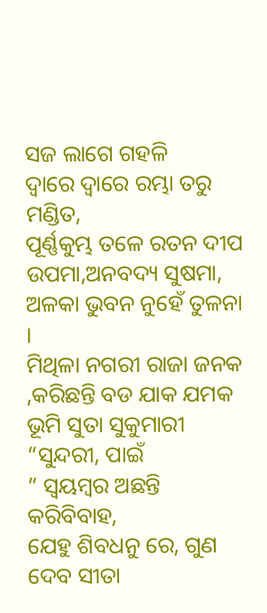ସଜ ଲାଗେ ଗହଳି
ଦ୍ଵାରେ ଦ୍ଵାରେ ରମ୍ଭା ତରୁ ମଣ୍ଡିତ,
ପୂର୍ଣ୍ଣକୁମ୍ଭ ତଳେ ରତନ ଦୀପ
ଉପମା,ଅନବଦ୍ୟ ସୁଷମା,
ଅଳକା ଭୁବନ ନୁହେଁ ତୁଳନା ।
ମିଥିଳା ନଗରୀ ରାଜା ଜନକ
,କରିଛନ୍ତି ବଡ ଯାକ ଯମକ
ଭୂମି ସୁତା ସୁକୁମାରୀ “ସୁନ୍ଦରୀ, ପାଇଁ
” ସ୍ଵୟମ୍ଵର ଅଛନ୍ତି କରିବିବାହ,
ଯେହୁ ଶିବଧନୁ ରେ, ଗୁଣ ଦେବ ସୀତା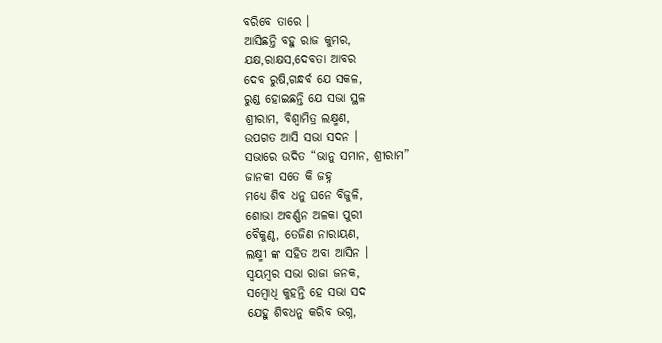ବରିବେ ତାରେ ।
ଆସିଛନ୍ତି ବହୁ ରାଜ କୁମର,
ଯକ୍ଷ,ରାକ୍ଷସ,ଦେବତା ଆବର
ଦେବ ରୁଷି,ଗନ୍ଧର୍ବ ଯେ ସକଳ,
ରୁଣ୍ଡ ହୋଇଛନ୍ତି ଯେ ସଭା ସ୍ଥଳ
ଶ୍ରୀରାମ, ବିଶ୍ଵାମିତ୍ର ଲକ୍ଷ୍ମଣ,
ଉପଗତ ଆସି ସଭା ସଦନ ।
ସଭାରେ ଉଦିତ “ଭାନୁ ସମାନ, ଶ୍ରୀରାମ”
ଜାନକୀ ସତେ କି ଜହ୍ନ
ମଧ୍ୟେ ଶିବ ଧନୁ ଘନେ ବିଜୁଳି,
ଶୋଭା ଅବର୍ଣ୍ଣନ ଅଳକା ପୁରୀ
ବୈକୁଣ୍ଠ, ତେଜିଣ ନାରାୟଣ,
ଲକ୍ଷ୍ମୀ ଙ୍କ ସହିତ ଅବା ଆସିନ ।
ସ୍ଵୟମ୍ଵର ସଭା ରାଜା ଜନକ,
ସମ୍ଵୋଧି କୁହନ୍ତି ହେ ସଭା ସଦ
ଯେହୁ ଶିବଧନୁ କରିବ ଭଗ୍ନ,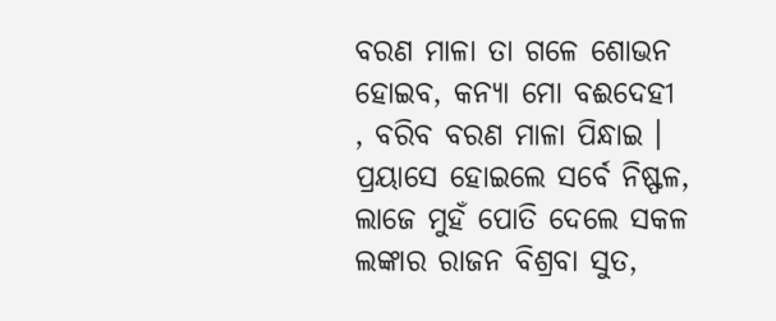ବରଣ ମାଳା ତା ଗଳେ ଶୋଭନ
ହୋଇବ, କନ୍ୟା ମୋ ବଈଦେହୀ
, ବରିବ ବରଣ ମାଳା ପିନ୍ଧାଇ ।
ପ୍ରୟାସେ ହୋଇଲେ ସର୍ବେ ନିଷ୍ଫଳ,
ଲାଜେ ମୁହଁ ପୋତି ଦେଲେ ସକଳ
ଲଙ୍କାର ରାଜନ ବିଶ୍ରବା ସୁତ,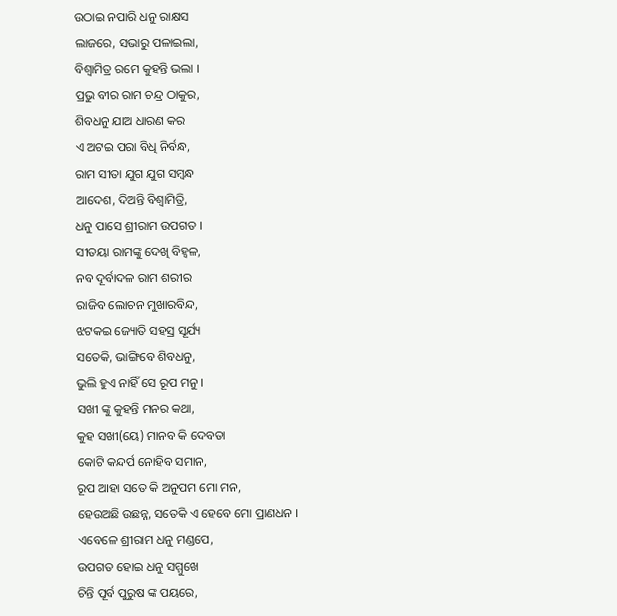ଉଠାଇ ନପାରି ଧନୁ ରାକ୍ଷସ
ଲାଜରେ, ସଭାରୁ ପଳାଇଲା,
ବିଶ୍ଵାମିତ୍ର ରମେ କୁହନ୍ତି ଭଲା ।
ପ୍ରଭୁ ବୀର ରାମ ଚନ୍ଦ୍ର ଠାକୁର,
ଶିବଧନୁ ଯାଅ ଧାରଣ କର
ଏ ଅଟଇ ପରା ବିଧି ନିର୍ବନ୍ଧ,
ରାମ ସୀତା ଯୁଗ ଯୁଗ ସମ୍ଵନ୍ଧ
ଆଦେଶ, ଦିଅନ୍ତି ବିଶ୍ଵାମିତ୍ରି,
ଧନୁ ପାସେ ଶ୍ରୀରାମ ଉପଗତ ।
ସୀତୟା ରାମଙ୍କୁ ଦେଖି ବିହ୍ଵଳ,
ନବ ଦୂର୍ବାଦଳ ରାମ ଶରୀର
ରାଜିବ ଲୋଚନ ମୁଖାରବିନ୍ଦ,
ଝଟକଇ ଜ୍ୟୋତି ସହସ୍ର ସୂର୍ଯ୍ୟ
ସତେକି, ଭାଙ୍ଗିବେ ଶିବଧନୁ,
ଭୁଲି ହୁଏ ନାହିଁ ସେ ରୂପ ମନୁ ।
ସଖୀ ଙ୍କୁ କୁହନ୍ତି ମନର କଥା,
କୁହ ସଖୀ(ୟେ) ମାନବ କି ଦେବତା
କୋଟି କନ୍ଦର୍ପ ନୋହିବ ସମାନ,
ରୂପ ଆହା ସତେ କି ଅନୁପମ ମୋ ମନ,
ହେଉଅଛି ଉଛନ୍ନ, ସତେକି ଏ ହେବେ ମୋ ପ୍ରାଣଧନ ।
ଏବେଳେ ଶ୍ରୀରାମ ଧନୁ ମଣ୍ଡପେ,
ଉପଗତ ହୋଇ ଧନୁ ସମ୍ମୁଖେ
ଚିନ୍ତି ପୂର୍ବ ପୁରୁଷ ଙ୍କ ପୟରେ,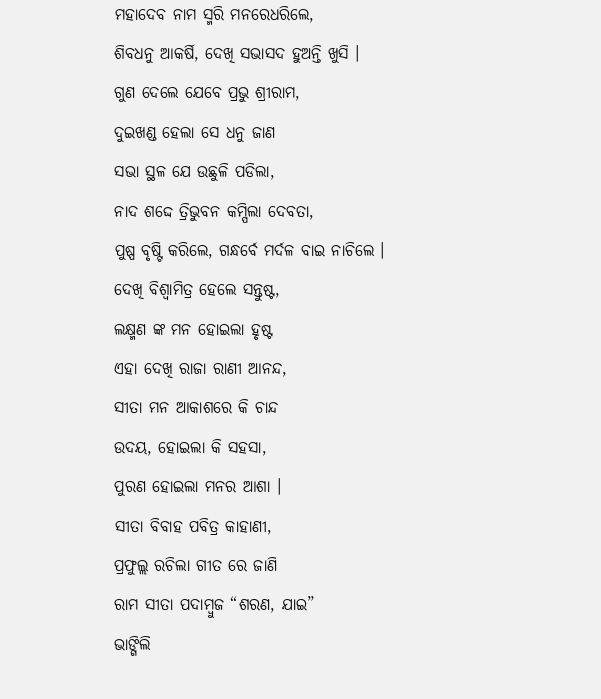ମହାଦେବ ନାମ ସ୍ମରି ମନରେଧରିଲେ,
ଶିବଧନୁ ଆକର୍ଷି, ଦେଖି ସଭାସଦ ହୁଅନ୍ତି ଖୁସି ।
ଗୁଣ ଦେଲେ ଯେବେ ପ୍ରଭୁ ଶ୍ରୀରାମ,
ଦୁଇଖଣ୍ଡ ହେଲା ସେ ଧନୁ ଜାଣ
ସଭା ସ୍ଥଳ ଯେ ଉଛୁଳି ପଡିଲା,
ନାଦ ଶଦ୍ଦେ ତ୍ରିଭୁବନ କମ୍ପିଲା ଦେବତା,
ପୁଷ୍ପ ବୃଷ୍ଟି କରିଲେ, ଗନ୍ଧର୍ବେ ମର୍ଦଳ ବାଇ ନାଚିଲେ ।
ଦେଖି ବିଶ୍ଵାମିତ୍ର ହେଲେ ସନ୍ତୁଷ୍ଟ,
ଲକ୍ଷ୍ମଣ ଙ୍କ ମନ ହୋଇଲା ହୃଷ୍ଟ
ଏହା ଦେଖି ରାଜା ରାଣୀ ଆନନ୍ଦ,
ସୀତା ମନ ଆକାଶରେ କି ଚାନ୍ଦ
ଉଦୟ, ହୋଇଲା କି ସହସା,
ପୁରଣ ହୋଇଲା ମନର ଆଶା ।
ସୀତା ବିବାହ ପବିତ୍ର କାହାଣୀ,
ପ୍ରଫୁଲ୍ଲ ରଚିଲା ଗୀତ ରେ ଜାଣି
ରାମ ସୀତା ପଦାମ୍ଵୁଜ “ଶରଣ, ଯାଇ”
ଭାଙ୍ଗିଲି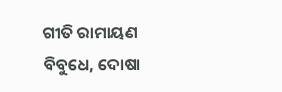ଗୀତି ରାମାୟଣ
ବିବୁଧେ, ଦୋଷା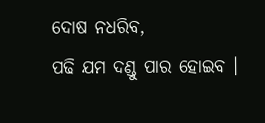ଦୋଷ ନଧରିବ,
ପଢି ଯମ ଦଣ୍ଡୁ ପାର ହୋଇବ ।